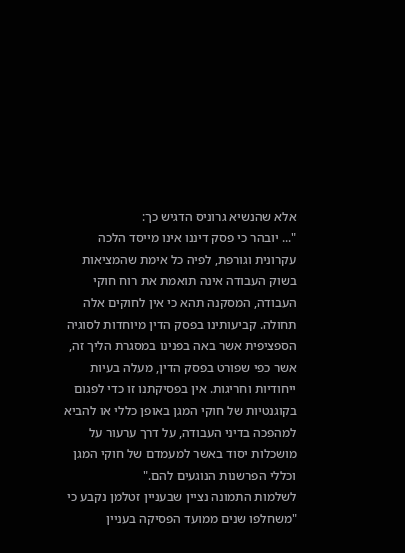אלא שהנשיא גרוניס הדגיש כך:
"... יובהר כי פסק דיננו אינו מייסד הלכה עקרונית וגורפת, לפיה כל אימת שהמציאות בשוק העבודה אינה תואמת את רוח חוקי העבודה, המסקנה תהא כי אין לחוקים אלה תחולה. קביעותינו בפסק הדין מיוחדות לסוגיה הספציפית אשר באה בפנינו במסגרת הליך זה, אשר כפי שפורט בפסק הדין, מעלה בעיות ייחודיות וחריגות. אין בפסיקתנו זו כדי לפגום בקוגנטיות של חוקי המגן באופן כללי או להביא למהפכה בדיני העבודה, על דרך ערעור על מושכלות יסוד באשר למעמדם של חוקי המגן וכללי הפרשנות הנוגעים להם."
לשלמות התמונה נציין שבעניין זטלמן נקבע כי "משחלפו שנים ממועד הפסיקה בעניין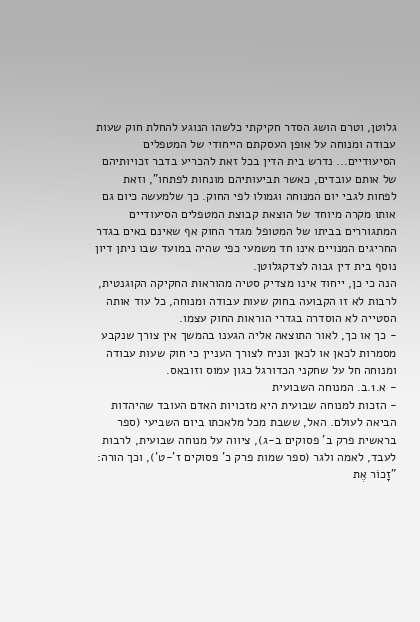גלוטן, וטרם הושג הסדר חקיקתי כלשהו הנוגע להחלת חוק שעות עבודה ומנוחה על אופן העסקתם הייחודי של המטפלים הסיעודיים... נדרש בית הדין בכל זאת להכריע בדבר זכויותיהם של אותם עובדים, כאשר תביעותיהם מונחות לפתחו", וזאת לפחות לגבי יום המנוחה וגמולו לפי החוק. כך שלמעשה כיום גם אותו מקרה מיוחד של הוצאת קבוצת המטפלים הסיעודיים המתגוררים בביתו של המטופל מגדר החוק אף שאינם באים בגדר החריגים המנויים אינו חד משמעי כפי שהיה במועד שבו ניתן דיון נוסף בית דין גבוה לצדקגלוטן.
הנה כי כן, ייחוד אינו מצדיק סטיה מהוראות החקיקה הקוגנטית, לרבות לא זו הקבועה בחוק שעות עבודה ומנוחה, כל עוד אותה הסטייה לא הוסדרה בגדרי הוראות החוק עצמו.
- כך או כך, לאור התוצאה אליה הגענו בהמשך אין צורך שנקבע מסמרות לכאן או לכאן ונניח לצורך העניין כי חוק שעות עבודה ומנוחה חל על שחקני הכדורגל כגון עמוס וזובאס.
- א.1.ב. המנוחה השבועית
- הזכות למנוחה שבועית היא מזכויות האדם העובד שהיהדות הביאה לעולם. האל, ששבת מכל מלאכתו ביום השביעי (ספר בראשית פרק ב' פסוקים ב-ג), ציווה על מנוחה שבועית, לרבות לעבד, לאמה ולגר (ספר שמות פרק כ' פסוקים ז'-ט'), וכך הורה:
"זָכוֹר אֶת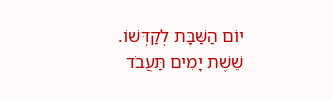יוֹם הַשַּׁבָּת לְקַדְּשׁוֹ. שֵׁשֶׁת יָמִים תַּעֲבֹד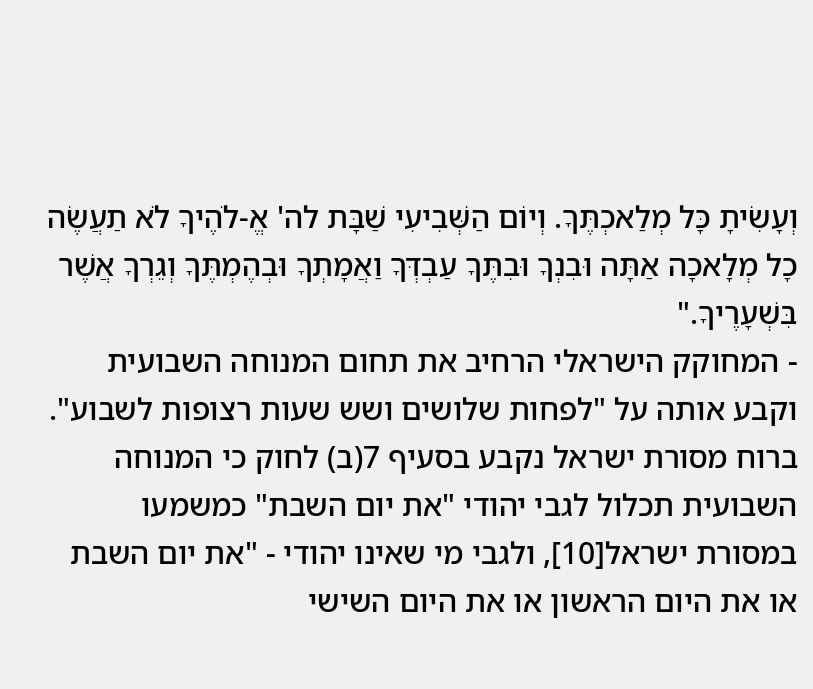וְעָשִׂיתָ כָּל מְלַאכְתֶּךָ. וְיוֹם הַשְּׁבִיעִי שַׁבָּת לה' אֱ‑לֹהֶיךָ לֹא תַעֲשֶׂה כָל מְלָאכָה אַתָּה וּבִנְךָ וּבִתֶּךָ עַבְדְּךָ וַאֲמָתְךָ וּבְהֶמְתֶּךָ וְגֵרְךָ אֲשֶׁר בִּשְׁעָרֶיךָ."
- המחוקק הישראלי הרחיב את תחום המנוחה השבועית וקבע אותה על "לפחות שלושים ושש שעות רצופות לשבוע". ברוח מסורת ישראל נקבע בסעיף 7(ב) לחוק כי המנוחה השבועית תכלול לגבי יהודי "את יום השבת" כמשמעו במסורת ישראל[10], ולגבי מי שאינו יהודי - "את יום השבת או את היום הראשון או את היום השישי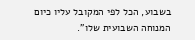בשבוע, הכל לפי המקובל עליו כיום המנוחה השבועית שלו".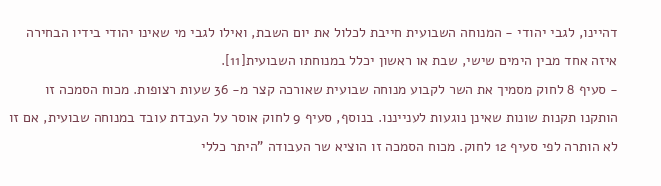דהיינו, לגבי יהודי - המנוחה השבועית חייבת לכלול את יום השבת, ואילו לגבי מי שאינו יהודי בידיו הבחירה איזה אחד מבין הימים שישי, שבת או ראשון יכלל במנוחתו השבועית[11].
- סעיף 8 לחוק מסמיך את השר לקבוע מנוחה שבועית שאורכה קצר מ- 36 שעות רצופות. מכוח הסמכה זו הותקנו תקנות שונות שאינן נוגעות לענייננו. בנוסף, סעיף 9 לחוק אוסר על העבדת עובד במנוחה שבועית, אם זו לא הותרה לפי סעיף 12 לחוק. מכוח הסמכה זו הוציא שר העבודה "היתר כללי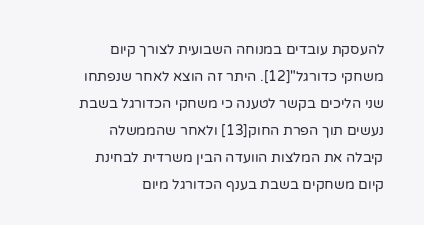להעסקת עובדים במנוחה השבועית לצורך קיום משחקי כדורגל"[12]. היתר זה הוצא לאחר שנפתחו שני הליכים בקשר לטענה כי משחקי הכדורגל בשבת נעשים תוך הפרת החוק[13] ולאחר שהממשלה קיבלה את המלצות הוועדה הבין משרדית לבחינת קיום משחקים בשבת בענף הכדורגל מיום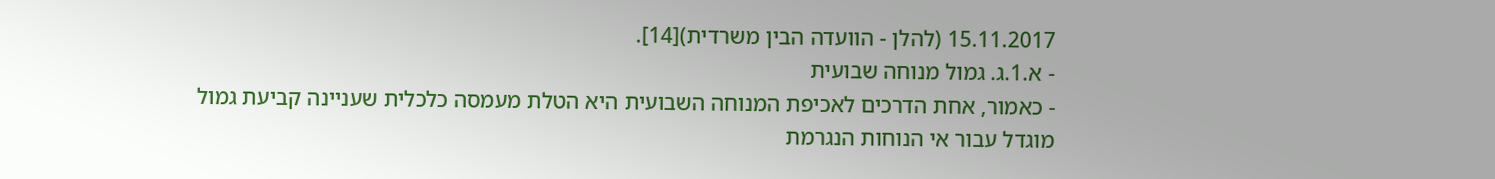15.11.2017 (להלן - הוועדה הבין משרדית)[14].
- א.1.ג. גמול מנוחה שבועית
- כאמור, אחת הדרכים לאכיפת המנוחה השבועית היא הטלת מעמסה כלכלית שעניינה קביעת גמול מוגדל עבור אי הנוחות הנגרמת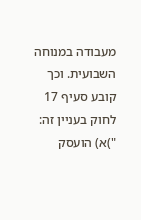מעבודה במנוחה השבועית. וכך קובע סעיף 17 לחוק בעניין זה:
")א) הועסק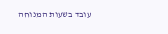עובד בשעות המנוחה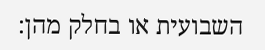השבועית או בחלק מהן: